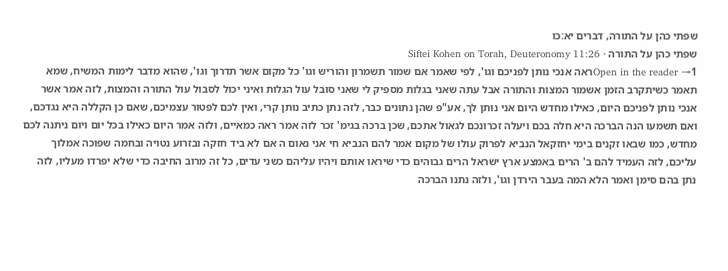שפתי כהן על התורה, דברים יא:כו
שפתי כהן על התורה · Siftei Kohen on Torah, Deuteronomy 11:26
Open in the reader →1ראה אנכי נותן לפניכם וגו', לפי שאמר אם שמור תשמרון והוריש וגו' כל מקום אשר תדרוך וגו', שהוא מדבר לימות המשיח, שמא תאמר כשיתקרב הזמן אשמור המצות והתורה אבל עתה שאני בגלות מספיק לי שאני סובל עול הגלות ואיני יכול לסבול עול התורה והמצות, לזה אמר אשר אנכי נותן לפניכם היום, כאילו מחדש היום אני נותן לך, אע"פ שהן נתונים כבר, לזה נתן כתיב נותן קרי, ואין לכם לפטור עצמיכם, שאם כן הקללה היא נגדכם, ואם תשמעו הנה הברכה היא חלה בכם ויעלה זכרונכם לגאול אתכם, שכן ברכה בגימ' זכר לזה אמר ראה כמאיים, ולזה אמר היום כאילו בכל יום ויום ניתנה לכם מחדש, כמו שבאו זקנים בימי יחזקאל הנביא לפרוק עולו של מקום אמר להם הנביא חי אני נאום ה אם לא ביד חזקה ובזרוע נטויה ובחמה שפוכה אמלוך עליכם, לזה העמיד להם ב' הרים באמצע ארץ ישראל הרים גבוהים כדי שיראו אותם ויהיו עליהם כשני עדים, כל זה מרוב החיבה כדי שלא יפרדו מעליו, לזה נתן בהם סימן ואמר הלא המה בעבר הירדן וגו', ולזה נתנו הברכה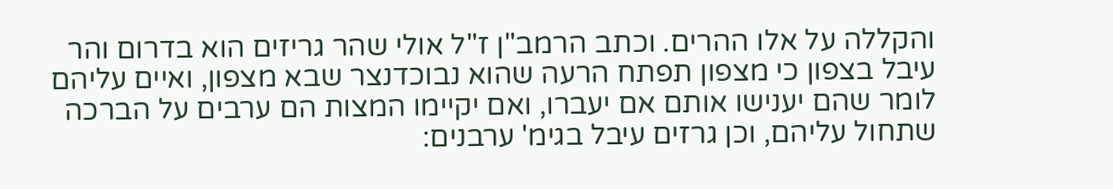והקללה על אלו ההרים. וכתב הרמב"ן ז"ל אולי שהר גריזים הוא בדרום והר עיבל בצפון כי מצפון תפתח הרעה שהוא נבוכדנצר שבא מצפון, ואיים עליהם לומר שהם יענישו אותם אם יעברו, ואם יקיימו המצות הם ערבים על הברכה שתחול עליהם, וכן גרזים עיבל בגימ' ערבנים: